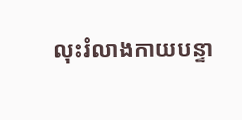លុះរំលាងកាយបន្ទា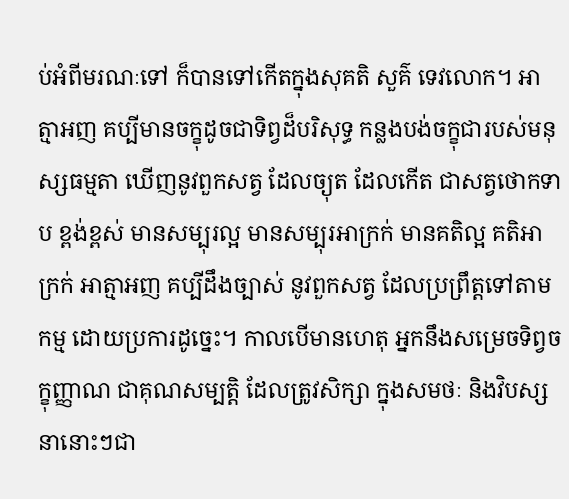ប់អំពីមរណៈទៅ ក៏បានទៅកើតក្នុងសុគតិ សួគ៌ ទេវលោក។ អាត្មាអញ គប្បីមានចក្ខុដូចជាទិព្វដ៏បរិសុទ្ធ កន្លងបង់ចក្ខុជារបស់មនុស្សធម្មតា ឃើញនូវពួកសត្វ ដែលច្យុត ដែលកើត ជាសត្វថោកទាប ខ្ពង់ខ្ពស់ មានសម្បុរល្អ មានសម្បុរអាក្រក់ មានគតិល្អ គតិអាក្រក់ អាត្មាអញ គប្បីដឹងច្បាស់ នូវពួកសត្វ ដែលប្រព្រឹត្តទៅតាមកម្ម ដោយប្រការដូច្នេះ។ កាលបើមានហេតុ អ្នកនឹងសម្រេចទិព្វចក្ខុញ្ញាណ ជាគុណសម្បត្តិ ដែលត្រូវសិក្សា ក្នុងសមថៈ និងវិបស្សនានោះៗជា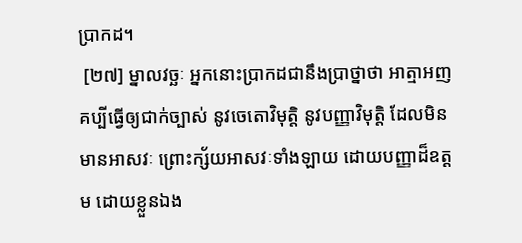ប្រាកដ។
 [២៧] ម្នាលវច្ឆៈ អ្នកនោះប្រាកដជានឹងប្រាថ្នាថា អាត្មាអញ គប្បីធ្វើឲ្យជាក់ច្បាស់ នូវចេតោវិមុត្តិ នូវបញ្ញាវិមុត្តិ ដែលមិនមានអាសវៈ ព្រោះក្ស័យអាសវៈទាំងឡាយ ដោយបញ្ញាដ៏ឧត្តម ដោយខ្លួនឯង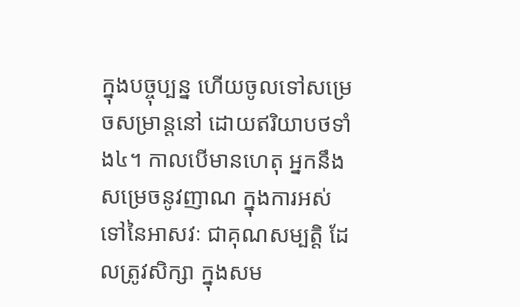ក្នុងបច្ចុប្បន្ន ហើយចូលទៅសម្រេចសម្រាន្តនៅ ដោយឥរិយាបថទាំង៤។ កាលបើមានហេតុ អ្នកនឹងសម្រេចនូវញាណ ក្នុងការអស់ទៅនៃអាសវៈ ជាគុណសម្បត្តិ ដែលត្រូវសិក្សា ក្នុងសម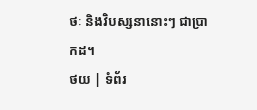ថៈ និងវិបស្សនានោះៗ ជាប្រាកដ។
ថយ | ទំព័រ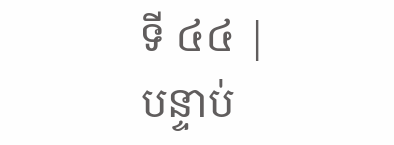ទី ៤៤ | បន្ទាប់